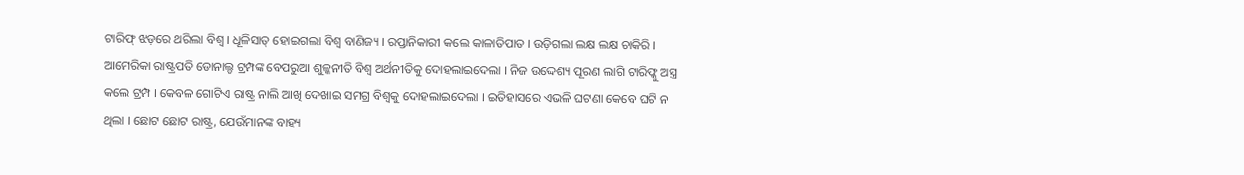ଟାରିଫ୍ ଝଡ଼ରେ ଥରିଲା ବିଶ୍ୱ । ଧୂଳିସାତ୍ ହୋଇଗଲା ବିଶ୍ୱ ବାଣିଜ୍ୟ । ରପ୍ତାନିକାରୀ କଲେ କାଳାତିପାତ । ଉଡ଼ିଗଲା ଲକ୍ଷ ଲକ୍ଷ ଚାକିରି । ଆମେରିକା ରାଷ୍ଟ୍ରପତି ଡୋନାଲ୍ଡ ଟ୍ରମ୍ପଙ୍କ ବେପରୁଆ ଶୁଳ୍କନୀତି ବିଶ୍ୱ ଅର୍ଥନୀତିକୁ ଦୋହଲାଇଦେଲା । ନିଜ ଉଦ୍ଦେଶ୍ୟ ପୂରଣ ଲାଗି ଟାରିଫ୍କୁ ଅସ୍ତ୍ର କଲେ ଟ୍ରମ୍ପ । କେବଳ ଗୋଟିଏ ରାଷ୍ଟ୍ର ନାଲି ଆଖି ଦେଖାଇ ସମଗ୍ର ବିଶ୍ୱକୁ ଦୋହଲାଇଦେଲା । ଇତିହାସରେ ଏଭଳି ଘଟଣା କେବେ ଘଟି ନ ଥିଲା । ଛୋଟ ଛୋଟ ରାଷ୍ଟ୍ର, ଯେଉଁମାନଙ୍କ ବାହ୍ୟ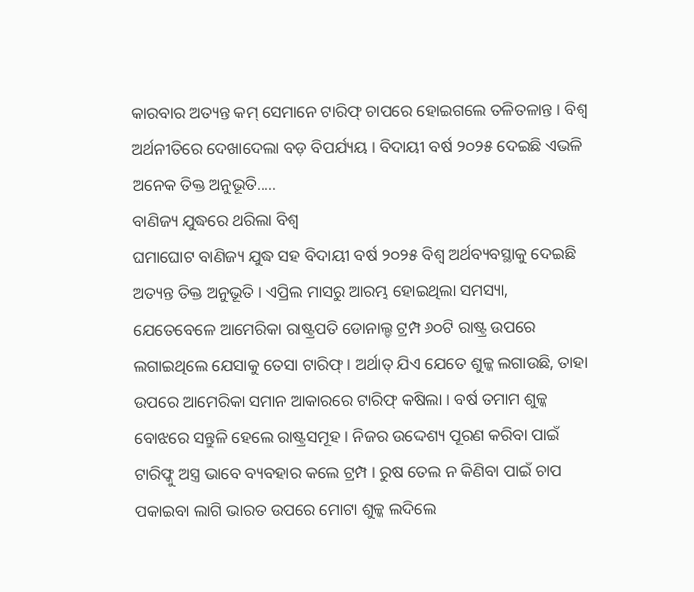କାରବାର ଅତ୍ୟନ୍ତ କମ୍ ସେମାନେ ଟାରିଫ୍ ଚାପରେ ହୋଇଗଲେ ତଳିତଳାନ୍ତ । ବିଶ୍ୱ ଅର୍ଥନୀତିରେ ଦେଖାଦେଲା ବଡ଼ ବିପର୍ଯ୍ୟୟ । ବିଦାୟୀ ବର୍ଷ ୨୦୨୫ ଦେଇଛି ଏଭଳି ଅନେକ ତିକ୍ତ ଅନୁଭୂତି.....
ବାଣିଜ୍ୟ ଯୁଦ୍ଧରେ ଥରିଲା ବିଶ୍ୱ
ଘମାଘୋଟ ବାଣିଜ୍ୟ ଯୁଦ୍ଧ ସହ ବିଦାୟୀ ବର୍ଷ ୨୦୨୫ ବିଶ୍ୱ ଅର୍ଥବ୍ୟବସ୍ଥାକୁ ଦେଇଛି ଅତ୍ୟନ୍ତ ତିକ୍ତ ଅନୁଭୂତି । ଏପ୍ରିଲ ମାସରୁ ଆରମ୍ଭ ହୋଇଥିଲା ସମସ୍ୟା, ଯେତେବେଳେ ଆମେରିକା ରାଷ୍ଟ୍ରପତି ଡୋନାଲ୍ଡ ଟ୍ରମ୍ପ ୬୦ଟି ରାଷ୍ଟ୍ର ଉପରେ ଲଗାଇଥିଲେ ଯେସାକୁ ତେସା ଟାରିଫ୍ । ଅର୍ଥାତ୍ ଯିଏ ଯେତେ ଶୁଳ୍କ ଲଗାଉଛି, ତାହା ଉପରେ ଆମେରିକା ସମାନ ଆକାରରେ ଟାରିଫ୍ କଷିଲା । ବର୍ଷ ତମାମ ଶୁଳ୍କ ବୋଝରେ ସନ୍ତୁଳି ହେଲେ ରାଷ୍ଟ୍ରସମୂହ । ନିଜର ଉଦ୍ଦେଶ୍ୟ ପୂରଣ କରିବା ପାଇଁ ଟାରିଫ୍କୁ ଅସ୍ତ୍ର ଭାବେ ବ୍ୟବହାର କଲେ ଟ୍ରମ୍ପ । ରୁଷ ତେଲ ନ କିଣିବା ପାଇଁ ଚାପ ପକାଇବା ଲାଗି ଭାରତ ଉପରେ ମୋଟା ଶୁଳ୍କ ଲଦିଲେ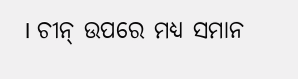। ଚୀନ୍ ଉପରେ ମଧ୍ୟ ସମାନ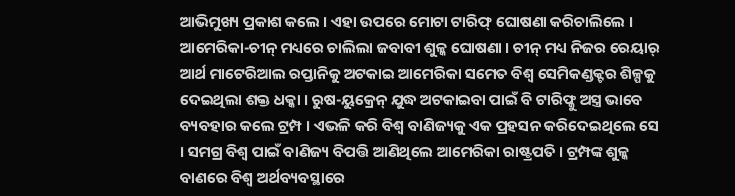ଆଭିମୁଖ୍ୟ ପ୍ରକାଶ କଲେ । ଏହା ଉପରେ ମୋଟା ଟାରିଫ୍ ଘୋଷଣା କରିଚାଲିଲେ । ଆମେରିକା-ଚୀନ୍ ମଧ୍ୟରେ ଚାଲିଲା ଜବାବୀ ଶୁଳ୍କ ଘୋଷଣା । ଚୀନ୍ ମଧ୍ୟ ନିଜର ରେୟାର୍ ଆର୍ଥ ମାଟେରିଆଲ ରପ୍ତାନିକୁ ଅଟକାଇ ଆମେରିକା ସମେତ ବିଶ୍ୱ ସେମିକଣ୍ଡକ୍ଟର ଶିଳ୍ପକୁ ଦେଇଥିଲା ଶକ୍ତ ଧକ୍କା । ରୁଷ-ୟୁକ୍ରେନ୍ ଯୁଦ୍ଧ ଅଟକାଇବା ପାଇଁ ବି ଟାରିଫ୍କୁ ଅସ୍ତ୍ର ଭାବେ ବ୍ୟବହାର କଲେ ଟ୍ରମ୍ପ । ଏଭଳି କରି ବିଶ୍ୱ ବାଣିଜ୍ୟକୁ ଏକ ପ୍ରହସନ କରିଦେଇଥିଲେ ସେ । ସମଗ୍ର ବିଶ୍ୱ ପାଇଁ ବାଣିଜ୍ୟ ବିପତ୍ତି ଆଣିଥିଲେ ଆମେରିକା ରାଷ୍ଟ୍ରପତି । ଟ୍ରମ୍ପଙ୍କ ଶୁଳ୍କ ବାଣରେ ବିଶ୍ୱ ଅର୍ଥବ୍ୟବସ୍ଥାରେ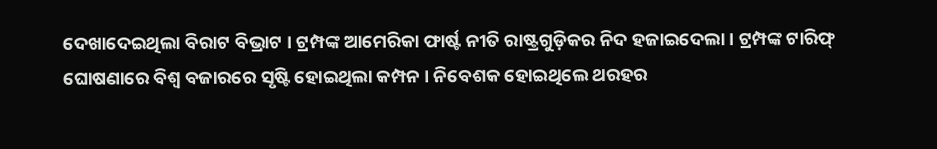ଦେଖାଦେଇଥିଲା ବିରାଟ ବିଭ୍ରାଟ । ଟ୍ରମ୍ପଙ୍କ ଆମେରିକା ଫାର୍ଷ୍ଟ ନୀତି ରାଷ୍ଟ୍ରଗୁଡ଼ିକର ନିଦ ହଜାଇଦେଲା । ଟ୍ରମ୍ପଙ୍କ ଟାରିଫ୍ ଘୋଷଣାରେ ବିଶ୍ୱ ବଜାରରେ ସୃଷ୍ଟି ହୋଇଥିଲା କମ୍ପନ । ନିବେଶକ ହୋଇଥିଲେ ଥରହର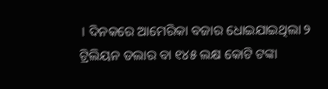। ଦିନକରେ ଆମେରିକା ବଜାର ଧୋଇଯାଇଥିଲା ୨ ଟ୍ରିଲିୟନ ଡଲାର ବା ୧୪୫ ଲକ୍ଷ କୋଟି ଟଙ୍କା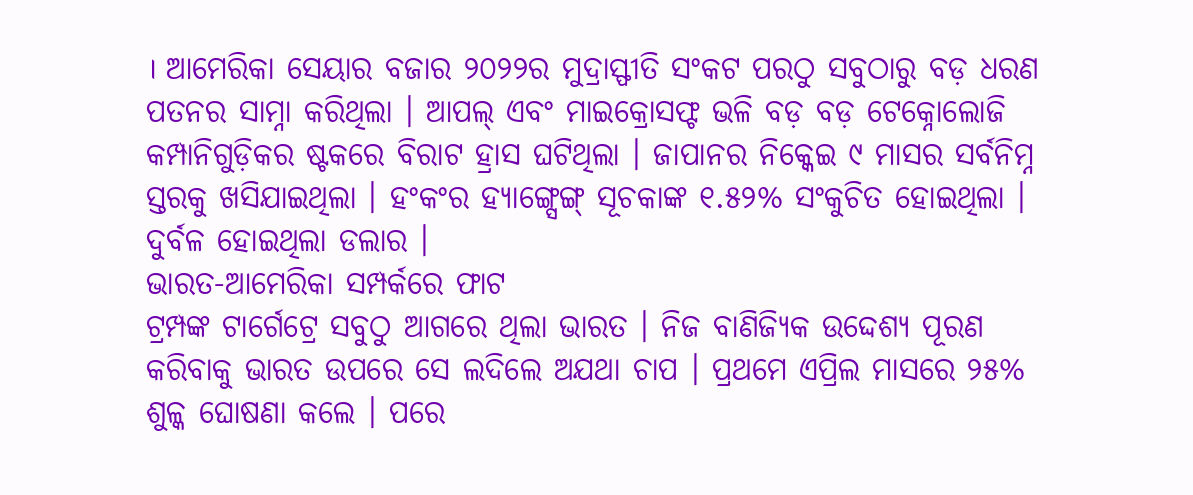। ଆମେରିକା ସେୟାର ବଜାର ୨୦୨୨ର ମୁଦ୍ରାସ୍ଫୀତି ସଂକଟ ପରଠୁ ସବୁଠାରୁ ବଡ଼ ଧରଣ ପତନର ସାମ୍ନା କରିଥିଲା । ଆପଲ୍ ଏବଂ ମାଇକ୍ରୋସଫ୍ଟ ଭଳି ବଡ଼ ବଡ଼ ଟେକ୍ନୋଲୋଜି କମ୍ପାନିଗୁଡ଼ିକର ଷ୍ଟକରେ ବିରାଟ ହ୍ରାସ ଘଟିଥିଲା । ଜାପାନର ନିକ୍କେଇ ୯ ମାସର ସର୍ବନିମ୍ନ ସ୍ତରକୁ ଖସିଯାଇଥିଲା । ହଂକଂର ହ୍ୟାଙ୍ଗ୍ସେଙ୍ଗ୍ ସୂଚକାଙ୍କ ୧.୫୨% ସଂକୁଚିତ ହୋଇଥିଲା । ଦୁର୍ବଳ ହୋଇଥିଲା ଡଲାର ।
ଭାରତ-ଆମେରିକା ସମ୍ପର୍କରେ ଫାଟ
ଟ୍ରମ୍ପଙ୍କ ଟାର୍ଗେଟ୍ରେ ସବୁଠୁ ଆଗରେ ଥିଲା ଭାରତ । ନିଜ ବାଣିଜ୍ୟିକ ଉଦ୍ଦେଶ୍ୟ ପୂରଣ କରିବାକୁ ଭାରତ ଉପରେ ସେ ଲଦିଲେ ଅଯଥା ଚାପ । ପ୍ରଥମେ ଏପ୍ରିଲ ମାସରେ ୨୫% ଶୁଳ୍କ ଘୋଷଣା କଲେ । ପରେ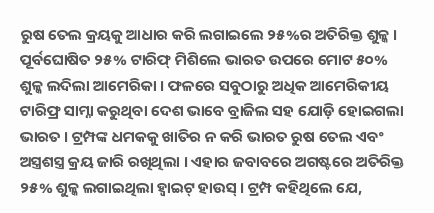ରୁଷ ତେଲ କ୍ରୟକୁ ଆଧାର କରି ଲଗାଇଲେ ୨୫%ର ଅତିରିକ୍ତ ଶୁଳ୍କ । ପୂର୍ବଘୋଷିତ ୨୫% ଟାରିଫ୍ ମିଶିଲେ ଭାରତ ଉପରେ ମୋଟ ୫୦% ଶୁଳ୍କ ଲଦିଲା ଆମେରିକା । ଫଳରେ ସବୁଠାରୁ ଅଧିକ ଆମେରିକୀୟ ଟାରିଫ୍ର ସାମ୍ନା କରୁଥିବା ଦେଶ ଭାବେ ବ୍ରାଜିଲ ସହ ଯୋଡ଼ି ହୋଇଗଲା ଭାରତ । ଟ୍ରମ୍ପଙ୍କ ଧମକକୁ ଖାତିର ନ କରି ଭାରତ ରୁଷ ତେଲ ଏବଂ ଅସ୍ତ୍ରଶସ୍ତ୍ର କ୍ରୟ ଜାରି ରଖିଥିଲା । ଏହାର ଜବାବରେ ଅଗଷ୍ଟରେ ଅତିରିକ୍ତ ୨୫% ଶୁଳ୍କ ଲଗାଇଥିଲା ହ୍ୱାଇଟ୍ ହାଉସ୍ । ଟ୍ରମ୍ପ କହିଥିଲେ ଯେ,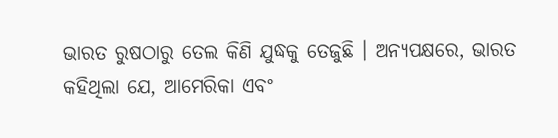ଭାରତ ରୁଷଠାରୁ ତେଲ କିଣି ଯୁଦ୍ଧକୁ ତେଜୁଛି । ଅନ୍ୟପକ୍ଷରେ, ଭାରତ କହିଥିଲା ଯେ, ଆମେରିକା ଏବଂ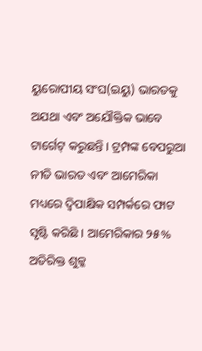ୟୁରୋପୀୟ ସଂଘ(ଇୟୁ) ଭାରତକୁ ଅଯଥା ଏବଂ ଅଯୌକ୍ତିକ ଭାବେ ଟାର୍ଗେଟ୍ କରୁଛନ୍ତି । ଟ୍ରମ୍ପଙ୍କ ବେପରୁଆ ନୀତି ଭାରତ ଏବଂ ଆମେରିକା ମଧ୍ୟରେ ଦ୍ୱିପାକ୍ଷିକ ସମ୍ପର୍କରେ ଫାଟ ସୃଷ୍ଟି କରିଛି । ଆମେରିକାର ୨୫% ଅତିରିକ୍ତ ଶୁଳ୍କ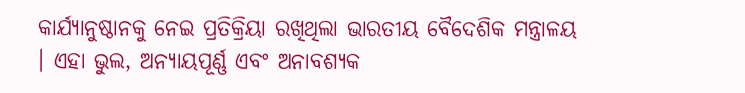କାର୍ଯ୍ୟାନୁଷ୍ଠାନକୁ ନେଇ ପ୍ରତିକ୍ରିୟା ରଖିଥିଲା ଭାରତୀୟ ବୈଦେଶିକ ମନ୍ତ୍ରାଳୟ । ଏହା ଭୁଲ, ଅନ୍ୟାୟପୂର୍ଣ୍ଣ ଏବଂ ଅନାବଶ୍ୟକ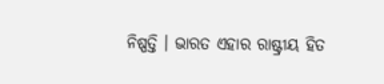ନିଷ୍ପତ୍ତି । ଭାରତ ଏହାର ରାଷ୍ଟ୍ରୀୟ ହିତ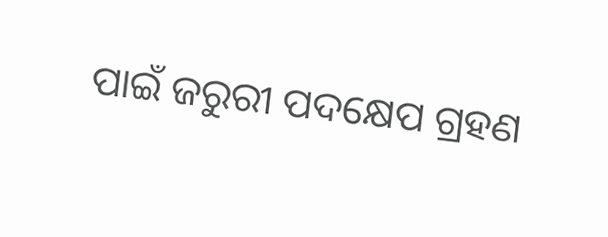ପାଇଁ ଜରୁରୀ ପଦକ୍ଷେପ ଗ୍ରହଣ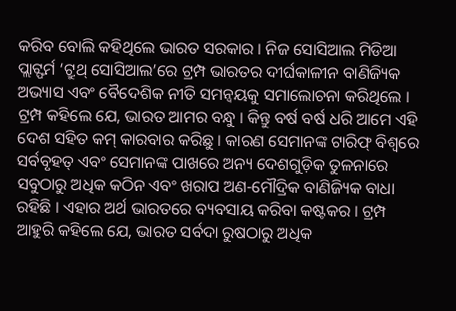କରିବ ବୋଲି କହିଥିଲେ ଭାରତ ସରକାର । ନିଜ ସୋସିଆଲ ମିଡିଆ ପ୍ଲାଟ୍ଫର୍ମ ‘ଟ୍ରୁଥ୍ ସୋସିଆଲ’ରେ ଟ୍ରମ୍ପ ଭାରତର ଦୀର୍ଘକାଳୀନ ବାଣିଜ୍ୟିକ ଅଭ୍ୟାସ ଏବଂ ବୈଦେଶିକ ନୀତି ସମନ୍ୱୟକୁ ସମାଲୋଚନା କରିଥିଲେ । ଟ୍ରମ୍ପ କହିଲେ ଯେ, ଭାରତ ଆମର ବନ୍ଧୁ । କିନ୍ତୁ ବର୍ଷ ବର୍ଷ ଧରି ଆମେ ଏହି ଦେଶ ସହିତ କମ୍ କାରବାର କରିଛୁ । କାରଣ ସେମାନଙ୍କ ଟାରିଫ୍ ବିଶ୍ୱରେ ସର୍ବବୃହତ୍ ଏବଂ ସେମାନଙ୍କ ପାଖରେ ଅନ୍ୟ ଦେଶଗୁଡ଼ିକ ତୁଳନାରେ ସବୁଠାରୁ ଅଧିକ କଠିନ ଏବଂ ଖରାପ ଅଣ-ମୌଦ୍ରିକ ବାଣିଜ୍ୟିକ ବାଧା ରହିଛି । ଏହାର ଅର୍ଥ ଭାରତରେ ବ୍ୟବସାୟ କରିବା କଷ୍ଟକର । ଟ୍ରମ୍ପ ଆହୁରି କହିଲେ ଯେ, ଭାରତ ସର୍ବଦା ରୁଷଠାରୁ ଅଧିକ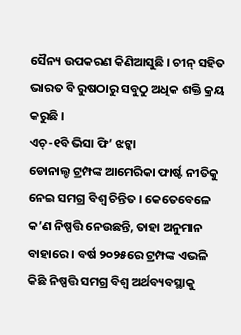ସୈନ୍ୟ ଉପକରଣ କିଣିଆସୁଛି । ଚୀନ୍ ସହିତ ଭାରତ ବି ରୁଷଠାରୁ ସବୁଠୁ ଅଧିକ ଶକ୍ତି କ୍ରୟ କରୁଛି ।
ଏଚ୍-୧ବି ଭିସା ଫି’ ଝଟ୍କା
ଡୋନାଲ୍ଡ ଟ୍ରମ୍ପଙ୍କ ଆମେରିକା ଫାର୍ଷ୍ଟ ନୀତିକୁ ନେଇ ସମଗ୍ର ବିଶ୍ୱ ଚିନ୍ତିତ । କେତେବେଳେ କ’ଣ ନିଷ୍ପତ୍ତି ନେଉଛନ୍ତି, ତାହା ଅନୁମାନ ବାହାରେ । ବର୍ଷ ୨୦୨୫ରେ ଟ୍ରମ୍ପଙ୍କ ଏଭଳି କିଛି ନିଷ୍ପତ୍ତି ସମଗ୍ର ବିଶ୍ୱ ଅର୍ଥବ୍ୟବସ୍ଥାକୁ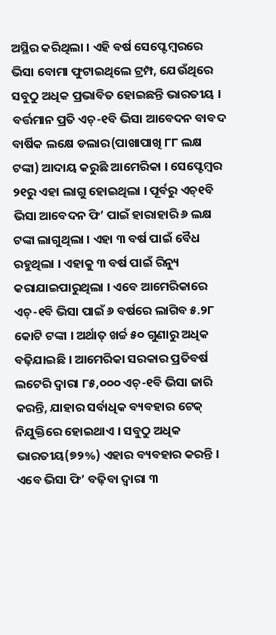ଅସ୍ଥିର କରିଥିଲା । ଏହି ବର୍ଷ ସେପ୍ଟେମ୍ବରରେ ଭିସା ବୋମା ଫୁଟାଇଥିଲେ ଟ୍ରମ୍ପ, ଯେଉଁଥିରେ ସବୁଠୁ ଅଧିକ ପ୍ରଭାବିତ ହୋଇଛନ୍ତି ଭାରତୀୟ । ବର୍ତ୍ତମାନ ପ୍ରତି ଏଚ୍-୧ବି ଭିସା ଆବେଦନ ବାବଦ ବାର୍ଷିକ ଲକ୍ଷେ ଡଲାର(ପାଖାପାଖି ୮୮ ଲକ୍ଷ ଟଙ୍କା) ଆଦାୟ କରୁଛି ଆମେରିକା । ସେପ୍ଟେମ୍ବର ୨୧ରୁ ଏହା ଲାଗୁ ହୋଇଥିଲା । ପୂର୍ବରୁ ଏଚ୍୧ବି ଭିସା ଆବେଦନ ଫି’ ପାଇଁ ହାରାହାରି ୬ ଲକ୍ଷ ଟଙ୍କା ଲାଗୁଥିଲା । ଏହା ୩ ବର୍ଷ ପାଇଁ ବୈଧ ରହୁଥିଲା । ଏହାକୁ ୩ ବର୍ଷ ପାଇଁ ରିନ୍ୟୁ କରାଯାଇପାରୁଥିଲା । ଏବେ ଆମେରିକାରେ ଏଚ୍-୧ବି ଭିସା ପାଇଁ ୬ ବର୍ଷରେ ଲାଗିବ ୫.୨୮ କୋଟି ଟଙ୍କା । ଅର୍ଥାତ୍ ଖର୍ଚ୍ଚ ୫୦ ଗୁଣାରୁ ଅଧିକ ବଢ଼ିଯାଇଛି । ଆମେରିକା ସରକାର ପ୍ରତିବର୍ଷ ଲଟେରି ଦ୍ୱାରା ୮୫,୦୦୦ ଏଚ୍-୧ବି ଭିସା ଜାରି କରନ୍ତି, ଯାହାର ସର୍ବାଧିକ ବ୍ୟବହାର ଟେକ୍ ନିଯୁକ୍ତିରେ ହୋଇଥାଏ । ସବୁଠୁ ଅଧିକ ଭାରତୀୟ(୭୨%) ଏହାର ବ୍ୟବହାର କରନ୍ତି । ଏବେ ଭିସା ଫି’ ବଢ଼ିବା ଦ୍ୱାରା ୩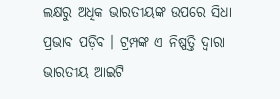ଲକ୍ଷରୁ ଅଧିକ ଭାରତୀୟଙ୍କ ଉପରେ ସିଧା ପ୍ରଭାବ ପଡ଼ିବ । ଟ୍ରମ୍ପଙ୍କ ଏ ନିଷ୍ପତ୍ତି ଦ୍ୱାରା ଭାରତୀୟ ଆଇଟି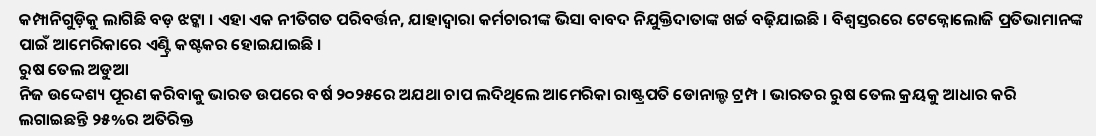କମ୍ପାନିଗୁଡ଼ିକୁ ଲାଗିଛି ବଡ଼ ଝଟ୍କା । ଏହା ଏକ ନୀତିଗତ ପରିବର୍ତ୍ତନ, ଯାହାଦ୍ୱାରା କର୍ମଚାରୀଙ୍କ ଭିସା ବାବଦ ନିଯୁକ୍ତିଦାତାଙ୍କ ଖର୍ଚ୍ଚ ବଢ଼ିଯାଇଛି । ବିଶ୍ୱସ୍ତରରେ ଟେକ୍ନୋଲୋଜି ପ୍ରତିଭାମାନଙ୍କ ପାଇଁ ଆମେରିକାରେ ଏଣ୍ଟ୍ରି କଷ୍ଟକର ହୋଇଯାଇଛି ।
ରୁଷ ତେଲ ଅଡୁଆ
ନିଜ ଉଦ୍ଦେଶ୍ୟ ପୂରଣ କରିବାକୁ ଭାରତ ଉପରେ ବର୍ଷ ୨୦୨୫ରେ ଅଯଥା ଚାପ ଲଦିଥିଲେ ଆମେରିକା ରାଷ୍ଟ୍ରପତି ଡୋନାଲ୍ଡ ଟ୍ରମ୍ପ । ଭାରତର ରୁଷ ତେଲ କ୍ରୟକୁ ଆଧାର କରି ଲଗାଇଛନ୍ତି ୨୫%ର ଅତିରିକ୍ତ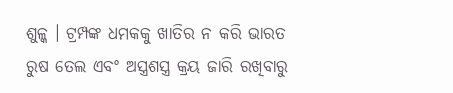ଶୁଳ୍କ । ଟ୍ରମ୍ପଙ୍କ ଧମକକୁ ଖାତିର ନ କରି ଭାରତ ରୁଷ ତେଲ ଏବଂ ଅସ୍ତ୍ରଶସ୍ତ୍ର କ୍ରୟ ଜାରି ରଖିବାରୁ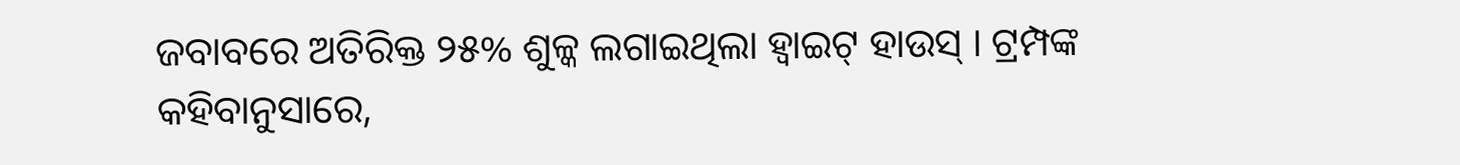ଜବାବରେ ଅତିରିକ୍ତ ୨୫% ଶୁଳ୍କ ଲଗାଇଥିଲା ହ୍ୱାଇଟ୍ ହାଉସ୍ । ଟ୍ରମ୍ପଙ୍କ କହିବାନୁସାରେ,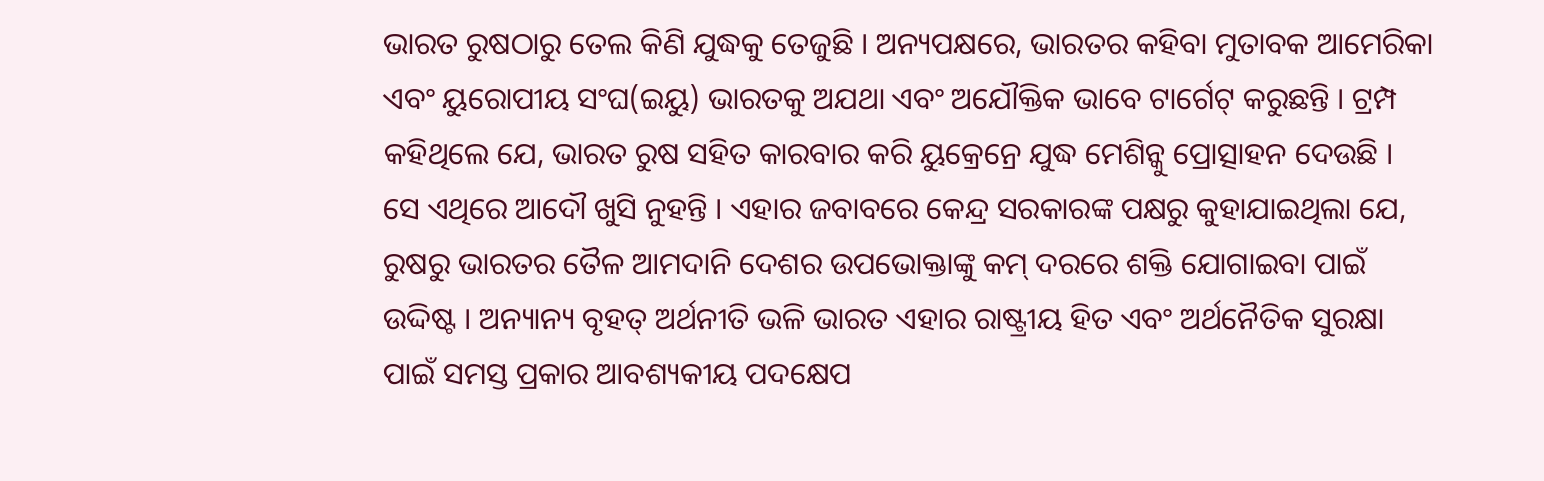ଭାରତ ରୁଷଠାରୁ ତେଲ କିଣି ଯୁଦ୍ଧକୁ ତେଜୁଛି । ଅନ୍ୟପକ୍ଷରେ, ଭାରତର କହିବା ମୁତାବକ ଆମେରିକା ଏବଂ ୟୁରୋପୀୟ ସଂଘ(ଇୟୁ) ଭାରତକୁ ଅଯଥା ଏବଂ ଅଯୌକ୍ତିକ ଭାବେ ଟାର୍ଗେଟ୍ କରୁଛନ୍ତି । ଟ୍ରମ୍ପ କହିଥିଲେ ଯେ, ଭାରତ ରୁଷ ସହିତ କାରବାର କରି ୟୁକ୍ରେନ୍ରେ ଯୁଦ୍ଧ ମେଶିନ୍କୁ ପ୍ରୋତ୍ସାହନ ଦେଉଛି । ସେ ଏଥିରେ ଆଦୌ ଖୁସି ନୁହନ୍ତି । ଏହାର ଜବାବରେ କେନ୍ଦ୍ର ସରକାରଙ୍କ ପକ୍ଷରୁ କୁହାଯାଇଥିଲା ଯେ, ରୁଷରୁ ଭାରତର ତୈଳ ଆମଦାନି ଦେଶର ଉପଭୋକ୍ତାଙ୍କୁ କମ୍ ଦରରେ ଶକ୍ତି ଯୋଗାଇବା ପାଇଁ ଉଦ୍ଦିଷ୍ଟ । ଅନ୍ୟାନ୍ୟ ବୃହତ୍ ଅର୍ଥନୀତି ଭଳି ଭାରତ ଏହାର ରାଷ୍ଟ୍ରୀୟ ହିତ ଏବଂ ଅର୍ଥନୈତିକ ସୁରକ୍ଷା ପାଇଁ ସମସ୍ତ ପ୍ରକାର ଆବଶ୍ୟକୀୟ ପଦକ୍ଷେପ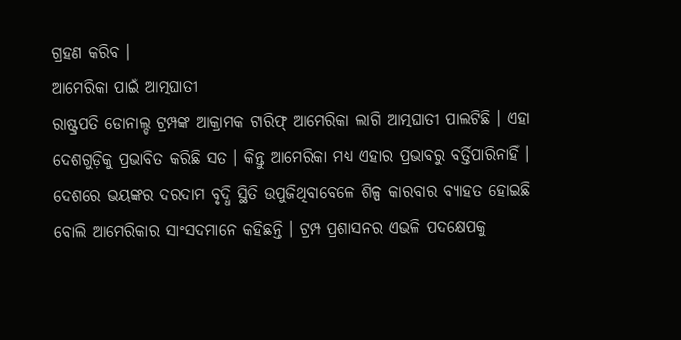ଗ୍ରହଣ କରିବ ।
ଆମେରିକା ପାଇଁ ଆତ୍ମଘାତୀ
ରାଷ୍ଟ୍ରପତି ଡୋନାଲ୍ଡ ଟ୍ରମ୍ପଙ୍କ ଆକ୍ରାମକ ଟାରିଫ୍ ଆମେରିକା ଲାଗି ଆତ୍ମଘାତୀ ପାଲଟିଛି । ଏହା ଦେଶଗୁଡ଼ିକୁ ପ୍ରଭାବିତ କରିଛି ସତ । କିନ୍ତୁ ଆମେରିକା ମଧ୍ୟ ଏହାର ପ୍ରଭାବରୁ ବର୍ତ୍ତିପାରିନାହିଁ । ଦେଶରେ ଭୟଙ୍କର ଦରଦାମ ବୃଦ୍ଧି ସ୍ଥିତି ଉପୁଜିଥିବାବେଳେ ଶିଳ୍ପ କାରବାର ବ୍ୟାହତ ହୋଇଛି ବୋଲି ଆମେରିକାର ସାଂସଦମାନେ କହିଛନ୍ତି । ଟ୍ରମ୍ପ ପ୍ରଶାସନର ଏଭଳି ପଦକ୍ଷେପକୁ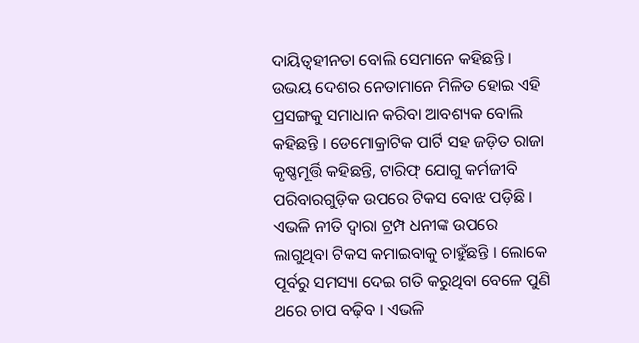ଦାୟିତ୍ୱହୀନତା ବୋଲି ସେମାନେ କହିଛନ୍ତି । ଉଭୟ ଦେଶର ନେତାମାନେ ମିଳିତ ହୋଇ ଏହି ପ୍ରସଙ୍ଗକୁ ସମାଧାନ କରିବା ଆବଶ୍ୟକ ବୋଲି କହିଛନ୍ତି । ଡେମୋକ୍ରାଟିକ ପାର୍ଟି ସହ ଜଡ଼ିତ ରାଜା କୃଷ୍ଣମୂର୍ତ୍ତି କହିଛନ୍ତି, ଟାରିଫ୍ ଯୋଗୁ କର୍ମଜୀବି ପରିବାରଗୁଡ଼ିକ ଉପରେ ଟିକସ ବୋଝ ପଡ଼ିଛି । ଏଭଳି ନୀତି ଦ୍ୱାରା ଟ୍ରମ୍ପ ଧନୀଙ୍କ ଉପରେ ଲାଗୁଥିବା ଟିକସ କମାଇବାକୁ ଚାହୁଁଛନ୍ତି । ଲୋକେ ପୂର୍ବରୁ ସମସ୍ୟା ଦେଇ ଗତି କରୁଥିବା ବେଳେ ପୁଣି ଥରେ ଚାପ ବଢ଼ିବ । ଏଭଳି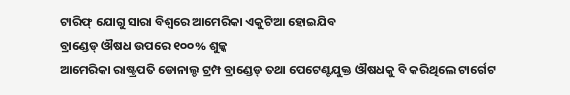ଟାରିଫ୍ ଯୋଗୁ ସାରା ବିଶ୍ୱରେ ଆମେରିକା ଏକୁଟିଆ ହୋଇଯିବ
ବ୍ରାଣ୍ଡେଡ୍ ଔଷଧ ଉପରେ ୧୦୦% ଶୁଳ୍କ
ଆମେରିକା ରାଷ୍ଟ୍ରପତି ଡୋନାଲ୍ଡ ଟ୍ରମ୍ପ ବ୍ରାଣ୍ଡେଡ୍ ତଥା ପେଟେଣ୍ଟଯୁକ୍ତ ଔଷଧକୁ ବି କରିଥିଲେ ଟାର୍ଗେଟ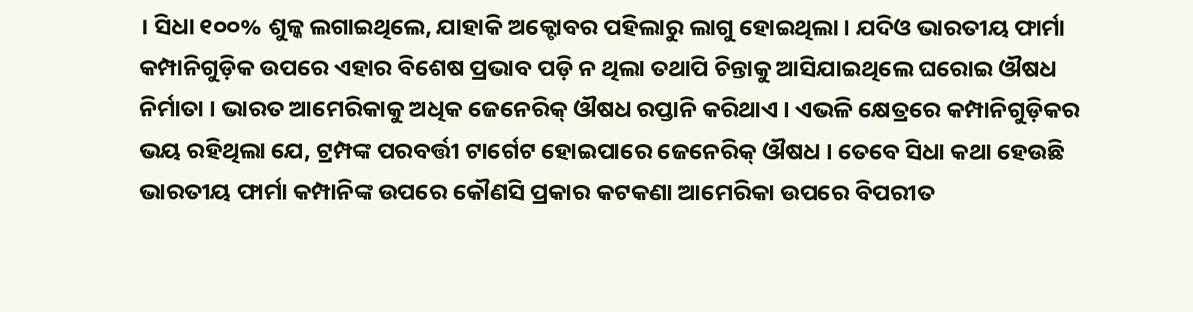। ସିଧା ୧୦୦% ଶୁଳ୍କ ଲଗାଇଥିଲେ, ଯାହାକି ଅକ୍ଟୋବର ପହିଲାରୁ ଲାଗୁ ହୋଇଥିଲା । ଯଦିଓ ଭାରତୀୟ ଫାର୍ମା କମ୍ପାନିଗୁଡ଼ିକ ଉପରେ ଏହାର ବିଶେଷ ପ୍ରଭାବ ପଡ଼ି ନ ଥିଲା ତଥାପି ଚିନ୍ତାକୁ ଆସିଯାଇଥିଲେ ଘରୋଇ ଔଷଧ ନିର୍ମାତା । ଭାରତ ଆମେରିକାକୁ ଅଧିକ ଜେନେରିକ୍ ଔଷଧ ରପ୍ତାନି କରିଥାଏ । ଏଭଳି କ୍ଷେତ୍ରରେ କମ୍ପାନିଗୁଡ଼ିକର ଭୟ ରହିଥିଲା ଯେ, ଟ୍ରମ୍ପଙ୍କ ପରବର୍ତ୍ତୀ ଟାର୍ଗେଟ ହୋଇପାରେ ଜେନେରିକ୍ ଔଷଧ । ତେବେ ସିଧା କଥା ହେଉଛି ଭାରତୀୟ ଫାର୍ମା କମ୍ପାନିଙ୍କ ଉପରେ କୌଣସି ପ୍ରକାର କଟକଣା ଆମେରିକା ଉପରେ ବିପରୀତ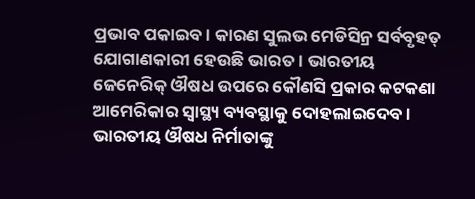ପ୍ରଭାବ ପକାଇବ । କାରଣ ସୁଲଭ ମେଡିସିନ୍ର ସର୍ବବୃହତ୍ ଯୋଗାଣକାରୀ ହେଉଛି ଭାରତ । ଭାରତୀୟ ଜେନେରିକ୍ ଔଷଧ ଉପରେ କୌଣସି ପ୍ରକାର କଟକଣା ଆମେରିକାର ସ୍ୱାସ୍ଥ୍ୟ ବ୍ୟବସ୍ଥାକୁ ଦୋହଲାଇଦେବ । ଭାରତୀୟ ଔଷଧ ନିର୍ମାତାଙ୍କୁ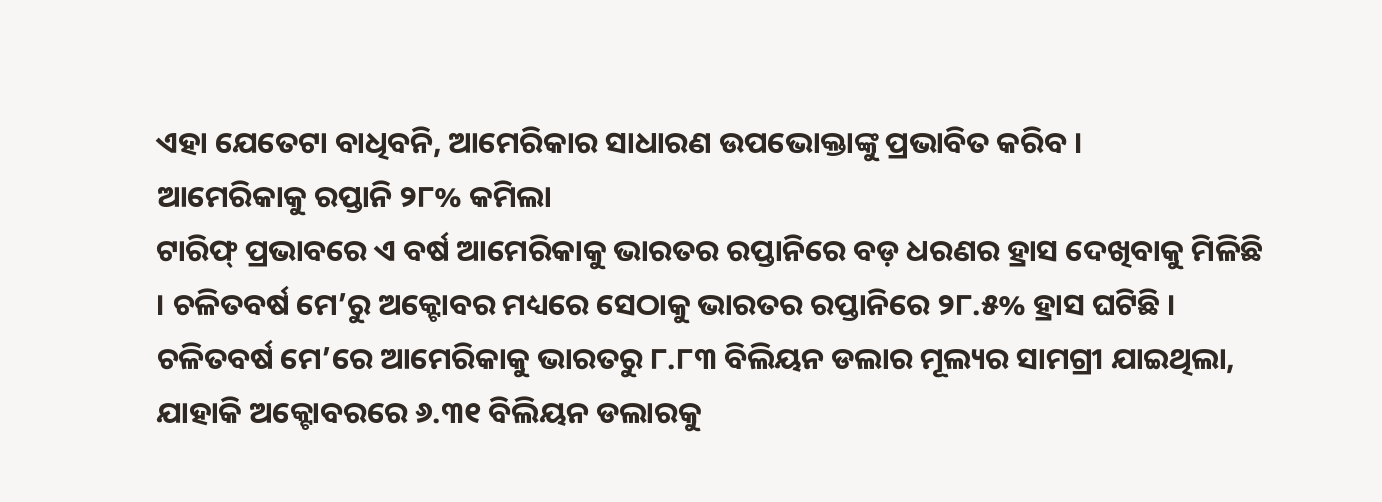ଏହା ଯେତେଟା ବାଧିବନି, ଆମେରିକାର ସାଧାରଣ ଉପଭୋକ୍ତାଙ୍କୁ ପ୍ରଭାବିତ କରିବ ।
ଆମେରିକାକୁ ରପ୍ତାନି ୨୮% କମିଲା
ଟାରିଫ୍ ପ୍ରଭାବରେ ଏ ବର୍ଷ ଆମେରିକାକୁ ଭାରତର ରପ୍ତାନିରେ ବଡ଼ ଧରଣର ହ୍ରାସ ଦେଖିବାକୁ ମିଳିଛି । ଚଳିତବର୍ଷ ମେ’ରୁ ଅକ୍ଟୋବର ମଧ୍ୟରେ ସେଠାକୁ ଭାରତର ରପ୍ତାନିରେ ୨୮.୫% ହ୍ରାସ ଘଟିଛି । ଚଳିତବର୍ଷ ମେ’ରେ ଆମେରିକାକୁ ଭାରତରୁ ୮.୮୩ ବିଲିୟନ ଡଲାର ମୂଲ୍ୟର ସାମଗ୍ରୀ ଯାଇଥିଲା, ଯାହାକି ଅକ୍ଟୋବରରେ ୬.୩୧ ବିଲିୟନ ଡଲାରକୁ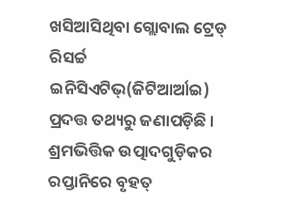ଖସିଆସିଥିବା ଗ୍ଲୋବାଲ ଟ୍ରେଡ୍ ରିସର୍ଚ୍ଚ ଇନିସିଏଟିଭ୍(ଜିଟିଆର୍ଆଇ) ପ୍ରଦତ୍ତ ତଥ୍ୟରୁ ଜଣାପଡ଼ିଛି । ଶ୍ରମଭିତ୍ତିକ ଉତ୍ପାଦଗୁଡ଼ିକର ରପ୍ତାନିରେ ବୃହତ୍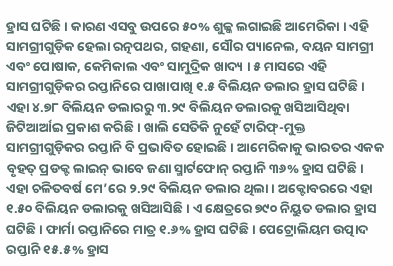ହ୍ରାସ ଘଟିଛି । କାରଣ ଏସବୁ ଉପରେ ୫୦% ଶୁଳ୍କ ଲଗାଇଛି ଆମେରିକା । ଏହି ସାମଗ୍ରୀଗୁଡ଼ିକ ହେଲା ରତ୍ନପଥର, ଗହଣା, ସୌର ପ୍ୟାନେଲ, ବୟନ ସାମଗ୍ରୀ ଏବଂ ପୋଷାକ, କେମିକାଲ ଏବଂ ସାମୁଦ୍ରିକ ଖାଦ୍ୟ । ୫ ମାସରେ ଏହି ସାମଗ୍ରୀଗୁଡ଼ିକର ରପ୍ତାନିରେ ପାଖାପାଖି ୧.୫ ବିଲିୟନ ଡଲାର ହ୍ରାସ ଘଟିଛି । ଏହା ୪.୭୮ ବିଲିୟନ ଡଲାରରୁ ୩.୨୯ ବିଲିୟନ ଡଲାରକୁ ଖସିଆସିଥିବା ଜିଟିଆର୍ଆଇ ପ୍ରକାଶ କରିଛି । ଖାଲି ସେତିକି ନୁହେଁ ଟାରିଫ୍-ମୁକ୍ତ ସାମଗ୍ରୀଗୁଡ଼ିକର ରପ୍ତାନି ବି ପ୍ରଭାବିତ ହୋଇଛି । ଆମେରିକାକୁ ଭାରତର ଏକକ ବୃହତ୍ ପ୍ରଡକ୍ଟ ଲାଇନ୍ ଭାବେ ଜଣା ସ୍ମାର୍ଟଫୋନ୍ ରପ୍ତାନି ୩୬% ହ୍ରାସ ଘଟିଛି । ଏହା ଚଳିତବର୍ଷ ମେ’ରେ ୨.୨୯ ବିଲିୟନ ଡଲାର ଥିଲା । ଅକ୍ଟୋବରରେ ଏହା ୧.୫୦ ବିଲିୟନ ଡଲାରକୁ ଖସିଆସିଛି । ଏ କ୍ଷେତ୍ରରେ ୭୯୦ ନିୟୁତ ଡଲାର ହ୍ରାସ ଘଟିଛି । ଫାର୍ମା ରପ୍ତାନିରେ ମାତ୍ର ୧.୬% ହ୍ରାସ ଘଟିଛି । ପେଟ୍ରୋଲିୟମ ଉତ୍ପାଦ ରପ୍ତାନି ୧୫.୫% ହ୍ରାସ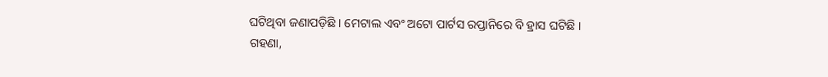ଘଟିଥିବା ଜଣାପଡ଼ିଛି । ମେଟାଲ ଏବଂ ଅଟୋ ପାର୍ଟସ ରପ୍ତାନିରେ ବି ହ୍ରାସ ଘଟିଛି ।
ଗହଣା,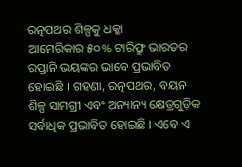ରତ୍ନପଥର ଶିଳ୍ପକୁ ଧକ୍କା
ଆମେରିକାର ୫୦% ଟାରିଫ୍ରୁ ଭାରତର ରପ୍ତାନି ଭୟଙ୍କର ଭାବେ ପ୍ରଭାବିତ ହୋଇଛି । ଗହଣା, ରତ୍ନପଥର, ବୟନ ଶିଳ୍ପ ସାମଗ୍ରୀ ଏବଂ ଅନ୍ୟାନ୍ୟ କ୍ଷେତ୍ରଗୁଡ଼ିକ ସର୍ବାଧିକ ପ୍ରଭାବିତ ହୋଇଛି । ଏବେ ଏ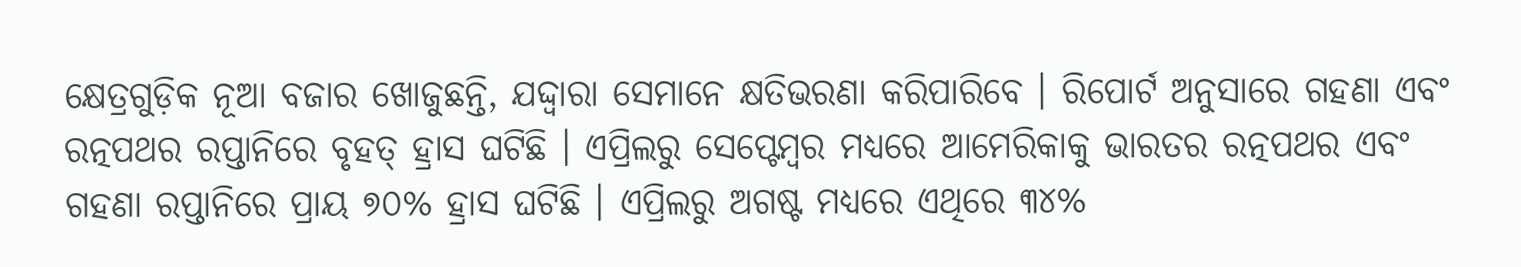କ୍ଷେତ୍ରଗୁଡ଼ିକ ନୂଆ ବଜାର ଖୋଜୁଛନ୍ତି, ଯଦ୍ଦ୍ୱାରା ସେମାନେ କ୍ଷତିଭରଣା କରିପାରିବେ । ରିପୋର୍ଟ ଅନୁସାରେ ଗହଣା ଏବଂ ରତ୍ନପଥର ରପ୍ତାନିରେ ବୃହତ୍ ହ୍ରାସ ଘଟିଛି । ଏପ୍ରିଲରୁ ସେପ୍ଟେମ୍ବର ମଧ୍ୟରେ ଆମେରିକାକୁ ଭାରତର ରତ୍ନପଥର ଏବଂ ଗହଣା ରପ୍ତାନିରେ ପ୍ରାୟ ୭୦% ହ୍ରାସ ଘଟିଛି । ଏପ୍ରିଲରୁ ଅଗଷ୍ଟ ମଧ୍ୟରେ ଏଥିରେ ୩୪%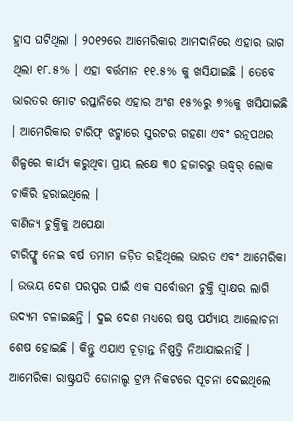ହ୍ରାସ ଘଟିଥିଲା । ୨୦୧୨ରେ ଆମେରିକାର ଆମଦାନିରେ ଏହାର ଭାଗ ଥିଲା ୧୮.୫% । ଏହା ବର୍ତ୍ତମାନ ୧୧.୫% କୁ ଖସିଯାଇଛି । ତେବେ ଭାରତର ମୋଟ ରପ୍ତାନିରେ ଏହାର ଅଂଶ ୧୫%ରୁ ୭%କୁ ଖସିଯାଇଛି । ଆମେରିକାର ଟାରିଫ୍ ଝଟ୍କାରେ ସୁରଟର ଗହଣା ଏବଂ ରତ୍ନପଥର ଶିଳ୍ପରେ କାର୍ଯ୍ୟ କରୁଥିବା ପ୍ରାୟ ଲକ୍ଷେ ୩୦ ହଜାରରୁ ଊଦ୍ଧ୍ୱର୍ ଲୋକ ଚାକିରି ହରାଇଥିଲେ ।
ବାଣିଜ୍ୟ ଚୁକ୍ତିକୁ ଅପେକ୍ଷା
ଟାରିଫ୍କୁ ନେଇ ବର୍ଷ ତମାମ ଜଡ଼ିତ ରହିଥିଲେ ଭାରତ ଏବଂ ଆମେରିକା । ଉଭୟ ଦେଶ ପରସ୍ପର ପାଇଁ ଏକ ସର୍ବୋତ୍ତମ ଚୁକ୍ତି ସ୍ୱାକ୍ଷର ଲାଗି ଉଦ୍ୟମ ଚଳାଇଛନ୍ତି । ଦୁଇ ଦେଶ ମଧ୍ୟରେ ଷଷ୍ଠ ପର୍ଯ୍ୟାୟ ଆଲୋଚନା ଶେଷ ହୋଇଛି । କିନ୍ତୁ ଏଯାଏ ଚୂଡ଼ାନ୍ତ ନିଷ୍ପତ୍ତି ନିଆଯାଇନାହିଁ । ଆମେରିକା ରାଷ୍ଟ୍ରପତି ଡୋନାଲ୍ଡ ଟ୍ରମ୍ପ ନିକଟରେ ସୂଚନା ଦେଇଥିଲେ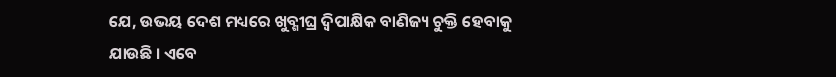ଯେ, ଉଭୟ ଦେଶ ମଧ୍ୟରେ ଖୁବ୍ଶୀଘ୍ର ଦ୍ୱିପାକ୍ଷିକ ବାଣିଜ୍ୟ ଚୁକ୍ତି ହେବାକୁ ଯାଉଛି । ଏବେ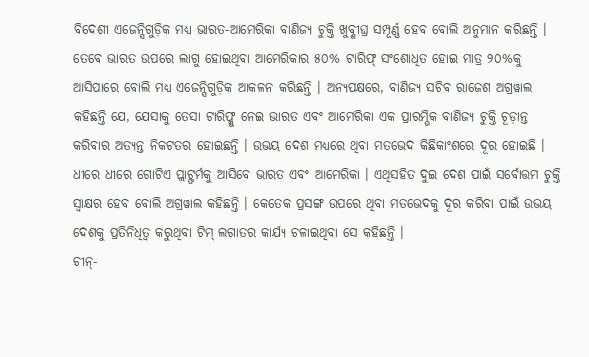ବିଦେଶୀ ଏଜେନ୍ସିଗୁଡ଼ିକ ମଧ୍ୟ ଭାରତ-ଆମେରିକା ବାଣିଜ୍ୟ ଚୁକ୍ତି ଖୁବ୍ଶୀଘ୍ର ସମ୍ପୂର୍ଣ୍ଣ ହେବ ବୋଲି ଅନୁମାନ କରିଛନ୍ତି । ତେବେ ଭାରତ ଉପରେ ଲାଗୁ ହୋଇଥିବା ଆମେରିକାର ୫୦% ଟାରିଫ୍ ସଂଶୋଧିତ ହୋଇ ମାତ୍ର ୨୦%କୁ ଆସିପାରେ ବୋଲି ମଧ୍ୟ ଏଜେନ୍ସିଗୁଡ଼ିକ ଆକଳନ କରିଛନ୍ତି । ଅନ୍ୟପକ୍ଷରେ, ବାଣିଜ୍ୟ ସଚିବ ରାଜେଶ ଅଗ୍ରୱାଲ କହିଛନ୍ତି ଯେ, ଯେସାକୁ ତେସା ଟାରିଫ୍କୁ ନେଇ ଭାରତ ଏବଂ ଆମେରିକା ଏକ ପ୍ରାରମ୍ଭିକ ବାଣିଜ୍ୟ ଚୁକ୍ତି ଚୂଡ଼ାନ୍ତ କରିବାର ଅତ୍ୟନ୍ତ ନିକଟତର ହୋଇଛନ୍ତି । ଉଭୟ ଦେଶ ମଧ୍ୟରେ ଥିବା ମତଭେଦ କିଛିକାଂଶରେ ଦୂର ହୋଇଛି । ଧୀରେ ଧୀରେ ଗୋଟିଏ ପ୍ଲାଟ୍ଫର୍ମକୁ ଆସିବେ ଭାରତ ଏବଂ ଆମେରିକା । ଏଥିସହିତ ଦୁଇ ଦେଶ ପାଇଁ ସର୍ବୋତ୍ତମ ଚୁକ୍ତି ସ୍ୱାକ୍ଷର ହେବ ବୋଲି ଅଗ୍ରୱାଲ କହିଛନ୍ତି । କେତେକ ପ୍ରସଙ୍ଗ ଉପରେ ଥିବା ମତଭେଦକୁ ଦୂର କରିବା ପାଇଁ ଉଭୟ ଦେଶକୁ ପ୍ରତିନିଧିତ୍ୱ କରୁଥିବା ଟିମ୍ ଲଗାତର କାର୍ଯ୍ୟ ଚଳାଇଥିବା ସେ କହିଛନ୍ତି ।
ଚୀନ୍-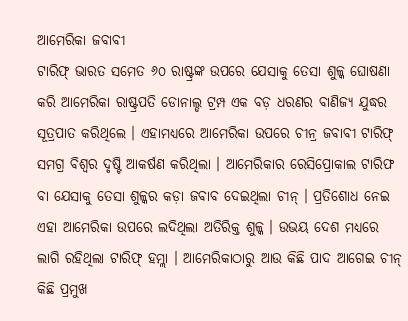ଆମେରିକା ଜବାବୀ
ଟାରିଫ୍ ଭାରତ ସମେତ ୬୦ ରାଷ୍ଟ୍ରଙ୍କ ଉପରେ ଯେସାକୁ ତେସା ଶୁଳ୍କ ଘୋଷଣା କରି ଆମେରିକା ରାଷ୍ଟ୍ରପତି ଡୋନାଲ୍ଡ ଟ୍ରମ୍ପ ଏକ ବଡ଼ ଧରଣର ବାଣିଜ୍ୟ ଯୁଦ୍ଧର ସୂତ୍ରପାତ କରିଥିଲେ । ଏହାମଧ୍ୟରେ ଆମେରିକା ଉପରେ ଚୀନ୍ର ଜବାବୀ ଟାରିଫ୍ ସମଗ୍ର ବିଶ୍ୱର ଦୃଷ୍ଟି ଆକର୍ଷଣ କରିଥିଲା । ଆମେରିକାର ରେସିପ୍ରୋକାଲ ଟାରିଫ ବା ଯେସାକୁ ତେସା ଶୁଳ୍କର କଡ଼ା ଜବାବ ଦେଇଥିଲା ଚୀନ୍ । ପ୍ରତିଶୋଧ ନେଇ ଏହା ଆମେରିକା ଉପରେ ଲଦିଥିଲା ଅତିରିକ୍ତ ଶୁଳ୍କ । ଉଭୟ ଦେଶ ମଧ୍ୟରେ ଲାଗି ରହିଥିଲା ଟାରିଫ୍ ହମ୍ଲା । ଆମେରିକାଠାରୁ ଆଉ କିଛି ପାଦ ଆଗେଇ ଚୀନ୍ କିଛି ପ୍ରମୁଖ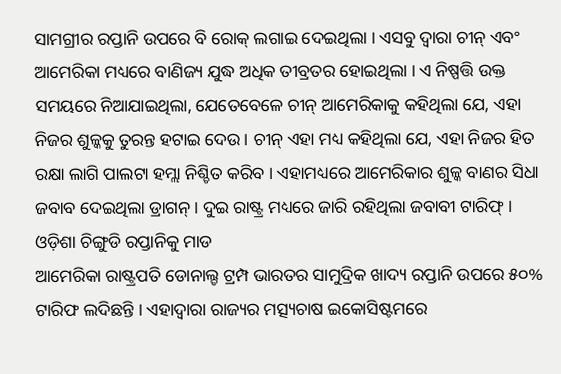ସାମଗ୍ରୀର ରପ୍ତାନି ଉପରେ ବି ରୋକ୍ ଲଗାଇ ଦେଇଥିଲା । ଏସବୁ ଦ୍ୱାରା ଚୀନ୍ ଏବଂ ଆମେରିକା ମଧ୍ୟରେ ବାଣିଜ୍ୟ ଯୁଦ୍ଧ ଅଧିକ ତୀବ୍ରତର ହୋଇଥିଲା । ଏ ନିଷ୍ପତ୍ତି ଉକ୍ତ ସମୟରେ ନିଆଯାଇଥିଲା, ଯେତେବେଳେ ଚୀନ୍ ଆମେରିକାକୁ କହିଥିଲା ଯେ, ଏହା ନିଜର ଶୁଳ୍କକୁ ତୁରନ୍ତ ହଟାଇ ଦେଉ । ଚୀନ୍ ଏହା ମଧ୍ୟ କହିଥିଲା ଯେ, ଏହା ନିଜର ହିତ ରକ୍ଷା ଲାଗି ପାଲଟା ହମ୍ଲା ନିଶ୍ଚିତ କରିବ । ଏହାମଧ୍ୟରେ ଆମେରିକାର ଶୁଳ୍କ ବାଣର ସିଧା ଜବାବ ଦେଇଥିଲା ଡ୍ରାଗନ୍ । ଦୁଇ ରାଷ୍ଟ୍ର ମଧ୍ୟରେ ଜାରି ରହିଥିଲା ଜବାବୀ ଟାରିଫ୍ ।
ଓଡ଼ିଶା ଚିଙ୍ଗୁଡି ରପ୍ତାନିକୁ ମାଡ
ଆମେରିକା ରାଷ୍ଟ୍ରପତି ଡୋନାଲ୍ଡ ଟ୍ରମ୍ପ ଭାରତର ସାମୁଦ୍ରିକ ଖାଦ୍ୟ ରପ୍ତାନି ଉପରେ ୫୦% ଟାରିଫ ଲଦିଛନ୍ତି । ଏହାଦ୍ୱାରା ରାଜ୍ୟର ମତ୍ସ୍ୟଚାଷ ଇକୋସିଷ୍ଟମରେ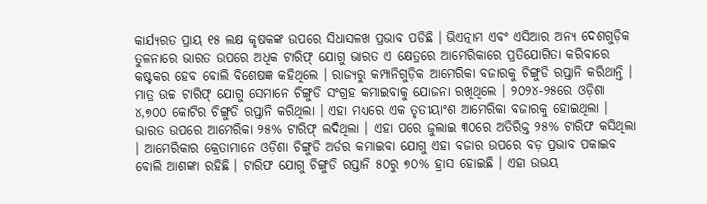କାର୍ଯ୍ୟରତ ପ୍ରାୟ ୧୫ ଲକ୍ଷ କୃଷକଙ୍କ ଉପରେ ସିଧାସଳଖ ପ୍ରଭାବ ପଡିଛି । ଭିଏତ୍ନାମ ଏବଂ ଏସିଆର ଅନ୍ୟ ଦେଶଗୁଡ଼ିକ ତୁଳନାରେ ଭାରତ ଉପରେ ଅଧିକ ଟାରିଫ୍ ଯୋଗୁ ଭାରତ ଏ କ୍ଷେତ୍ରରେ ଆମେରିକାରେ ପ୍ରତିଯୋଗିତା କରିବାରେ କଷ୍ଟକର ହେବ ବୋଲି ବିଶେଷଜ୍ଞ କହିଥିଲେ । ରାଜ୍ୟରୁ କମ୍ପାନିଗୁଡ଼ିକ ଆମେରିକା ବଜାରକୁ ଚିଙ୍ଗୁଡି ରପ୍ତାନି କରିଥାନ୍ତି । ମାତ୍ର ଉଚ୍ଚ ଟାରିଫ୍ ଯୋଗୁ ସେମାନେ ଚିଙ୍ଗୁଡି ସଂଗ୍ରହ କମାଇବାକୁ ଯୋଜନା ରଖିଥିଲେ । ୨୦୨୪-୨୫ରେ ଓଡ଼ିଶା ୪,୭୦୦ କୋଟିର ଚିଙ୍ଗୁଡି ରପ୍ତାନି କରିଥିଲା । ଏହା ମଧ୍ୟରେ ଏକ ତୃତୀୟାଂଶ ଆମେରିକା ବଜାରକୁ ହୋଇଥିଲା । ଭାରତ ଉପରେ ଆମେରିକା ୨୫% ଟାରିଫ୍ ଲଦିଥିଲା । ଏହା ପରେ ଜୁଲାଇ ୩୦ରେ ଅତିରିକ୍ତ ୨୫% ଟାରିଫ କସିଥିଲା । ଆମେରିକାର କ୍ରେତାମାନେ ଓଡ଼ିଶା ଚିଙ୍ଗୁଡି ଅର୍ଡର କମାଇବା ଯୋଗୁ ଏହା ବଜାର ଉପରେ ବଡ଼ ପ୍ରଭାବ ପକାଇବ ବୋଲି ଆଶଙ୍କା ରହିଛି । ଟାରିଫ ଯୋଗୁ ଚିଙ୍ଗୁଡି ରପ୍ତାନି ୫୦ରୁ ୭୦% ହ୍ରାସ ହୋଇଛି । ଏହା ଉଭୟ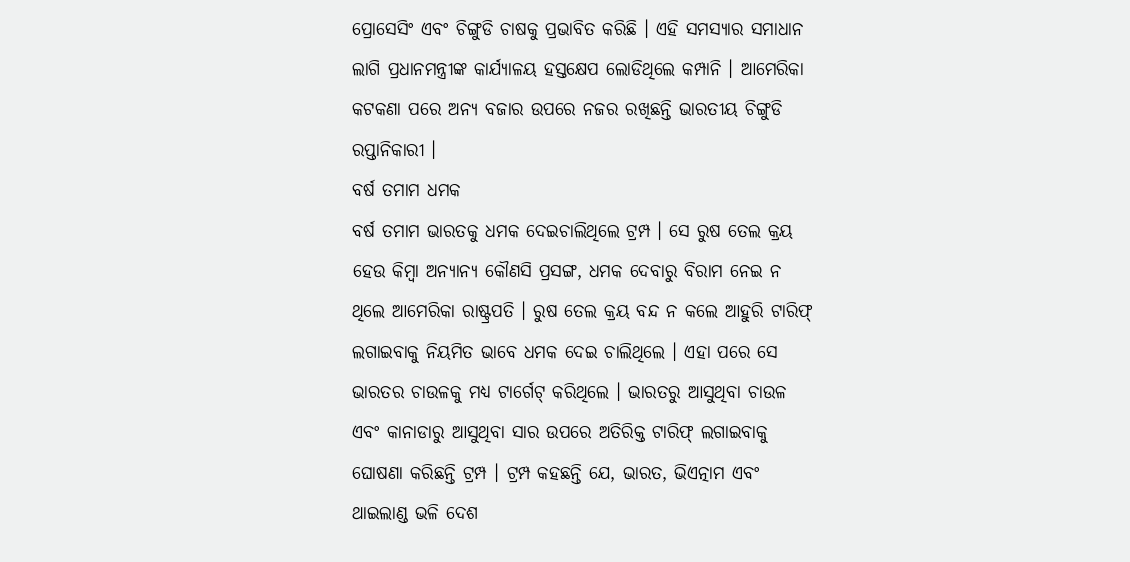ପ୍ରୋସେସିଂ ଏବଂ ଚିଙ୍ଗୁଡି ଚାଷକୁ ପ୍ରଭାବିତ କରିଛି । ଏହି ସମସ୍ୟାର ସମାଧାନ ଲାଗି ପ୍ରଧାନମନ୍ତ୍ରୀଙ୍କ କାର୍ଯ୍ୟାଳୟ ହସ୍ତକ୍ଷେପ ଲୋଡିଥିଲେ କମ୍ପାନି । ଆମେରିକା କଟକଣା ପରେ ଅନ୍ୟ ବଜାର ଉପରେ ନଜର ରଖିଛନ୍ତି ଭାରତୀୟ ଚିଙ୍ଗୁଡି ରପ୍ତାନିକାରୀ ।
ବର୍ଷ ତମାମ ଧମକ
ବର୍ଷ ତମାମ ଭାରତକୁ ଧମକ ଦେଇଚାଲିଥିଲେ ଟ୍ରମ୍ପ । ସେ ରୁଷ ତେଲ କ୍ରୟ ହେଉ କିମ୍ବା ଅନ୍ୟାନ୍ୟ କୌଣସି ପ୍ରସଙ୍ଗ, ଧମକ ଦେବାରୁ ବିରାମ ନେଇ ନ ଥିଲେ ଆମେରିକା ରାଷ୍ଟ୍ରପତି । ରୁଷ ତେଲ କ୍ରୟ ବନ୍ଦ ନ କଲେ ଆହୁରି ଟାରିଫ୍ ଲଗାଇବାକୁ ନିୟମିତ ଭାବେ ଧମକ ଦେଇ ଚାଲିଥିଲେ । ଏହା ପରେ ସେ ଭାରତର ଚାଉଳକୁ ମଧ୍ୟ ଟାର୍ଗେଟ୍ କରିଥିଲେ । ଭାରତରୁ ଆସୁଥିବା ଚାଉଳ ଏବଂ କାନାଡାରୁ ଆସୁଥିବା ସାର ଉପରେ ଅତିରିକ୍ତ ଟାରିଫ୍ ଲଗାଇବାକୁ ଘୋଷଣା କରିଛନ୍ତି ଟ୍ରମ୍ପ । ଟ୍ରମ୍ପ କହଛନ୍ତି ଯେ, ଭାରତ, ଭିଏତ୍ନାମ ଏବଂ ଥାଇଲାଣ୍ଡ ଭଳି ଦେଶ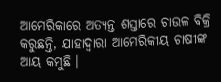ଆମେରିକାରେ ଅତ୍ୟନ୍ତ ଶସ୍ତାରେ ଚାଉଳ ବିକ୍ରି କରୁଛନ୍ତି, ଯାହାଦ୍ୱାରା ଆମେରିକୀୟ ଚାଷୀଙ୍କ ଆୟ କମୁଛି ।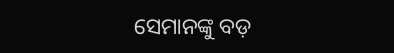ସେମାନଙ୍କୁ ବଡ଼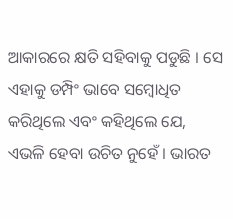ଆକାରରେ କ୍ଷତି ସହିବାକୁ ପଡୁଛି । ସେ ଏହାକୁ ଡମ୍ପିଂ ଭାବେ ସମ୍ବୋଧିତ କରିଥିଲେ ଏବଂ କହିଥିଲେ ଯେ, ଏଭଳି ହେବା ଉଚିତ ନୁହେଁ । ଭାରତ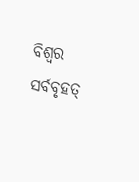ବିଶ୍ୱର ସର୍ବବୃହତ୍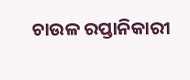ଚାଉଳ ରପ୍ତାନିକାରୀ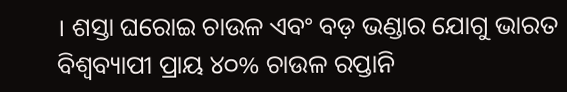। ଶସ୍ତା ଘରୋଇ ଚାଉଳ ଏବଂ ବଡ଼ ଭଣ୍ଡାର ଯୋଗୁ ଭାରତ ବିଶ୍ୱବ୍ୟାପୀ ପ୍ରାୟ ୪୦% ଚାଉଳ ରପ୍ତାନି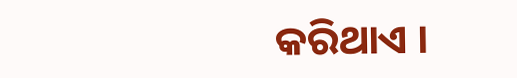କରିଥାଏ ।